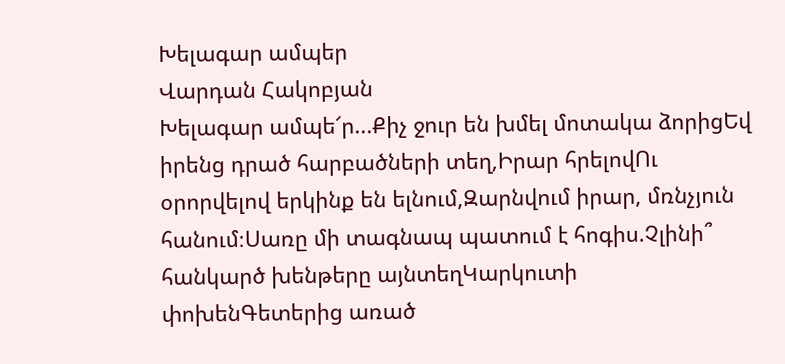Խելագար ամպեր
Վարդան Հակոբյան
Խելագար ամպե՜ր...Քիչ ջուր են խմել մոտակա ձորիցԵվ իրենց դրած հարբածների տեղ,Իրար հրելովՈւ օրորվելով երկինք են ելնում,Զարնվում իրար, մռնչյուն հանում։Սառը մի տագնապ պատում է հոգիս.Չլինի՞ հանկարծ խենթերը այնտեղԿարկուտի փոխենԳետերից առած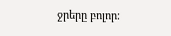ջրերը բոլոր։